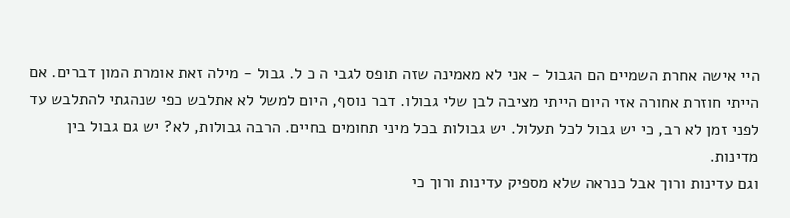היי אישה אחרת השמיים הם הגבול - אני לא מאמינה שזה תופס לגבי ה כ ל. גבול - מילה זאת אומרת המון דברים. אם הייתי חוזרת אחורה אזי היום הייתי מציבה לבן שלי גבולו. דבר נוסף, היום למשל לא אתלבש כפי שנהגתי להתלבש עד לפני זמן לא רב, כי יש גבול לכל תעלול. יש גבולות בכל מיני תחומים בחיים. הרבה גבולות, לא? יש גם גבול בין מדינות.
וגם עדינות ורוך אבל כנראה שלא מספיק עדינות ורוך כי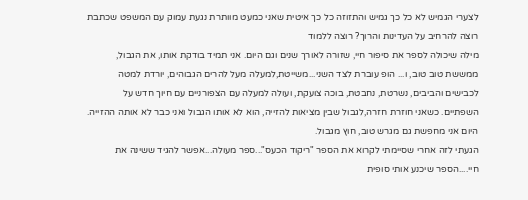לצערי הגמיש לא כל כך גמיש והתזוזה כל כך איטית שאני כמעט מוותרת נגעת עמוק עם המשפט שכתבת רוצה להרחיב על העדינות והרוך? רוצה ללמוד
מילה שיכולה לספר את סיפור חיי, שזורה לאורך שנים וגם היום. אני תמיד בודקת אותו, את הגבול, ממששת טוב טוב, ו... הופ עוברת לצד השני...משייטת,למעלה מעל להרים הגבוהים, יורדת למטה לכבישים והביבים, נשרטת, נחבטת, בוכה צועקת, ועולה למעלה עם הצפורניים עם חיוך חדש על השפתיים. כשאני חוזרת חזרה,לגבול שבין מציאות להזייה, הוא לא אותו הגבול ואני כבר לא אותה ההזייה. היום אני מחפשת גם מגרש טוב, חוץ מגבול.
הגעתי לזה אחרי שסיימתי לקרוא את הספר "ריקוד הכעס"...ספר מעולה...אפשר להגיד ששינה את חיי....הספר שיכנע אותי סופית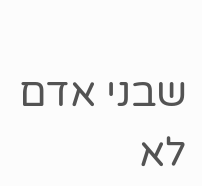שבני אדם לא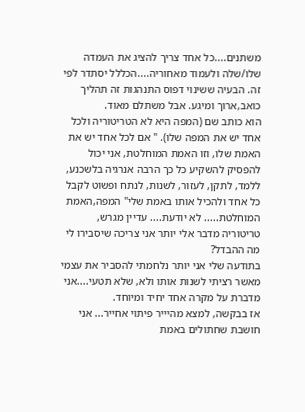משתנים....כל אחד צריך להציג את העמדה שלו/שלה ולעמוד מאחוריה....הכללל יסתדר לפי זה. הבעיה ששינוי דפוס התנהגות זה תהליך כואב,ארוך ומיגע. אבל משתלם מאוד.
הוא כותב שם (המפה היא לא הטריטוריה ולכל אחד יש את המפה שלו). " אם לכל אחד יש את האמת שלו, וזו האמת המוחלטת, אני יכול להפסיק להשקיע כל כך הרבה אנרגיה בלשכנע, ללמד, לתקן, לעזור, לשנות, לנתח ופשוט לקבל כל אחד ולהכיל אותו באמת שלי" המפה,האמת המוחלטת..... לא יודעת.... עדיין מגרש, טריטוריה מדבר אלי יותר אני צריכה שיסבירו לי מה ההבדל?
בתודעה שלי אני יותר נלחמתי להסביר את עצמי מאשר רציתי לשנות אותו ולא, שלא תטעי....אני מדברת על מקרה אחד יחיד ומיוחד.
אז בבקשה, למצא מהיייר פיתוי אחייר... אני חושבת שחתולים באמת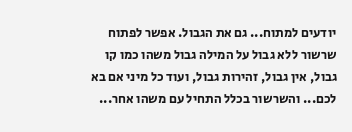יודעים למתוח... גם את הגבול. אפשר לפתוח שרשור ללא גבול על המילה גבול משהו כמו קו גבול, אין גבול, זהירות גבול, ועוד כל מיני אם בא לכם... והשרשור בכלל התחיל עם משהו אחר...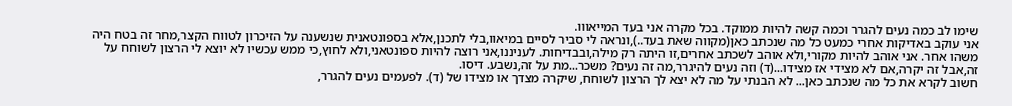שימו לב כמה נעים להגרר וכמה קשה להיות ממוקד. בכל מקרה אני בעד המייאווו.
אני עוקב באדיקות אחרי כמעט כל מה שנכתב כאן(מקווה שאת בעד..),ונראה לי סביר לסיים במיאוו,בלי לתכנן,אלא בספונטאנית שנשענה על הזיכרון לטווח הקצר,מחר זה בטח היה משהו אחר. אני אוהב להיות מקורי,ולא אוהב לשכתב אחרים,זו היתה רק מילה,ובבדיחות. לעניננו,אני רוצה להיות ספונטאני,ולא לחוץ,כי ממש עכשיו לא יוצא לי הרצון לשוחח על זה,אבל זה יקרה,אם לא מצידי אז מצידו...(ד) וזה נעים להיגרר,מה זה נעים? משכר...מת על זה,נשבע. דיסו.
חשוב לקרא את כל מה שנכתב כאן... לא הבנתי על מה לא יצא לך הרצון לשוחח, שיקרה מצדך או מצידו של (ד). לפעמים נעים להגרר,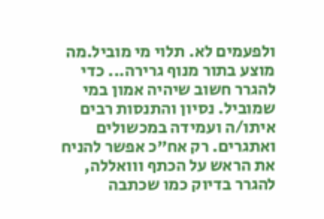ולפעמים לא. תלוי מי מוביל.מה מוצע בתור מנוף גרירה... כדי להגרר חשוב שיהיה אמון במי שמוביל. נסיון והתנסות רבים איתו/ה ועמידה במכשולים ואתגרים. רק אח"כ אפשר להניח את הראש על הכתף ווואללה, להגרר בדיוק כמו שכתבה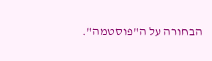הבחורה על ה"פוסטמה".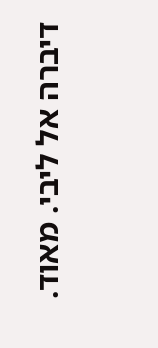דיברה אל ליבי. מאוד.